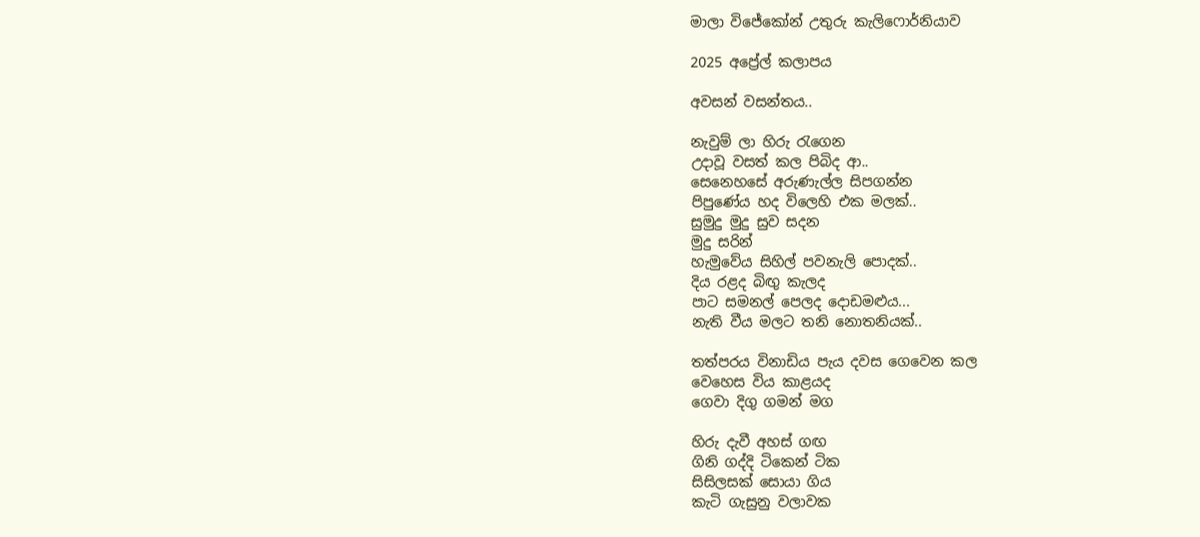මාලා විජේකෝන් උතුරු කැලිෆොර්නියාව

2025 අප්‍රේල් කලාපය

අවසන් වසන්තය..

නැවුම් ලා හිරු රැගෙන
උදාවූ වසත් කල පිබිද ආ..
සෙනෙහසේ අරුණැල්ල සිපගන්න
පිපුණේය හද විලෙහි එක මලක්..
සුමුදු මුදු සුව සදන
මුදු සරින්
හැමුවේය සිහිල් පවනැලි පොදක්..
දිය රළද බිඟු කැලද
පාට සමනල් පෙලද දොඩමළුය...
නැති වීය මලට තනි නොතනියක්..

තත්පරය විනාඩිය පැය දවස ගෙවෙන කල
වෙහෙස විය කාළයද
ගෙවා දිගු ගමන් මග

හිරු දැවී අහස් ගඟ
ගිනි ගද්දි ටිකෙන් ටික
සිසිලසක් සොයා ගිය
කැටි ගැසුනු වලාවක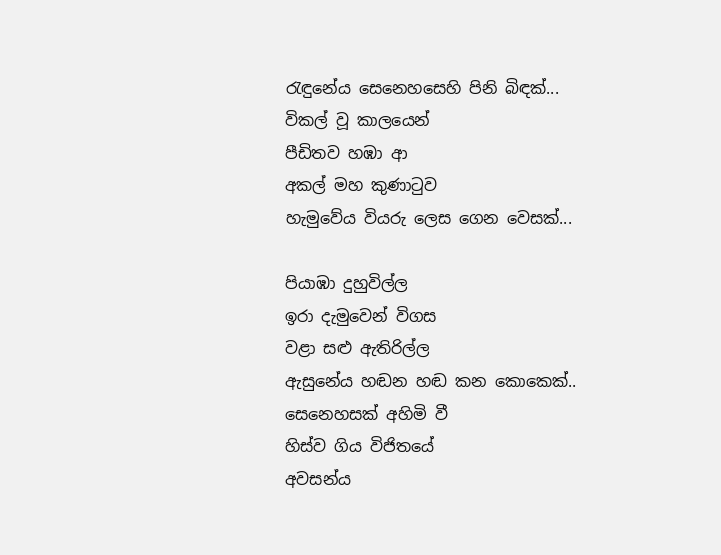රැඳුනේය සෙනෙහසෙහි පිනි බිඳක්...
විකල් වූ කාලයෙන්
පීඩිතව හඹා ආ
අකල් මහ කුණාටුව
හැමුවේය වියරු ලෙස ගෙන වෙසක්...

පියාඹා දුහුවිල්ල
ඉරා දැමුවෙන් විගස
වළා සළු ඇතිරිල්ල
ඇසුනේය හඬන හඬ කන කොකෙක්..
සෙනෙහසක් අහිමි වී
හිස්ව ගිය විජිතයේ
අවසන්ය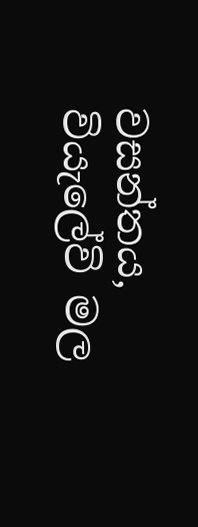වසන්තය,
වියැලේවි මල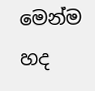මෙන්ම හද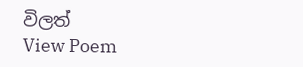විලත්
View Poem